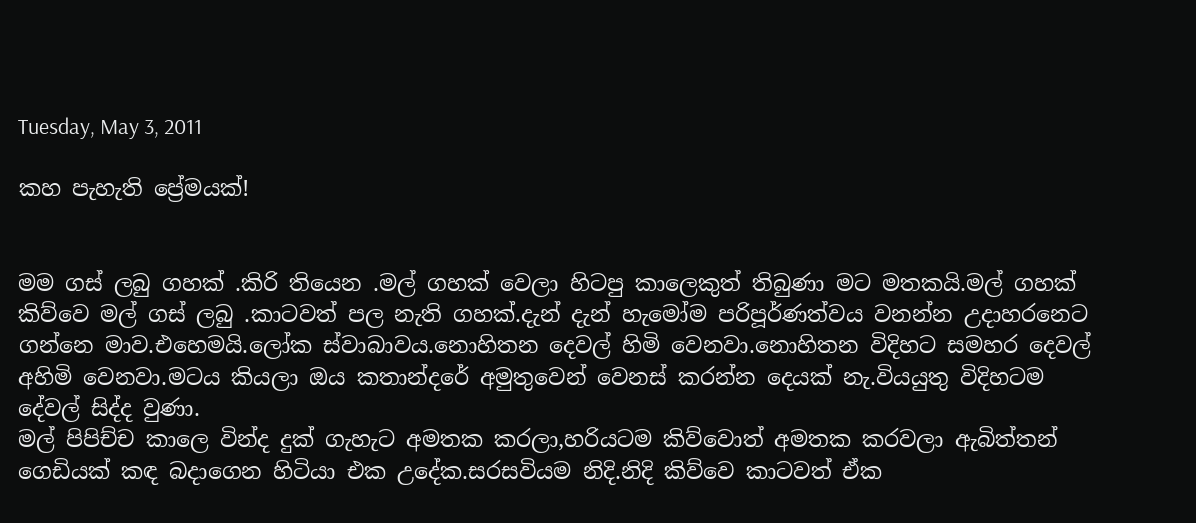Tuesday, May 3, 2011

කහ පැහැති ප්‍රේමයක්!


මම ගස් ලබු ගහක් .කිරි තියෙන .මල් ගහක් වෙලා හිටපු කාලෙකුත් තිබුණා මට මතකයි.මල් ගහක් කිව්වෙ මල් ගස් ලබු .කාටවත් පල නැති ගහක්.දැන් දැන් හැමෝම පරිපූර්ණත්වය වනන්න උදාහරනෙට ගන්නෙ මාව.එහෙමයි.ලෝක ස්වාබාවය.නොහිතන දෙවල් හිමි වෙනවා.නොහිතන විදිහට සමහර දෙවල් අහිමි වෙනවා.මටය කියලා ඔය කතාන්දරේ අමුතුවෙන් වෙනස් කරන්න දෙයක් නැ.වියයුතු විදිහටම දේවල් සිද්ද වුණා.
මල් පිපිච්ච කාලෙ වින්ද දුක් ගැහැට අමතක කරලා,හරියටම කිව්වොත් අමතක කරවලා ඇබිත්තන් ගෙඩියක් කඳ බදාගෙන හිටියා එක උදේක.සරසවියම නිදි.නිදි කිව්වෙ කාටවත් ඒක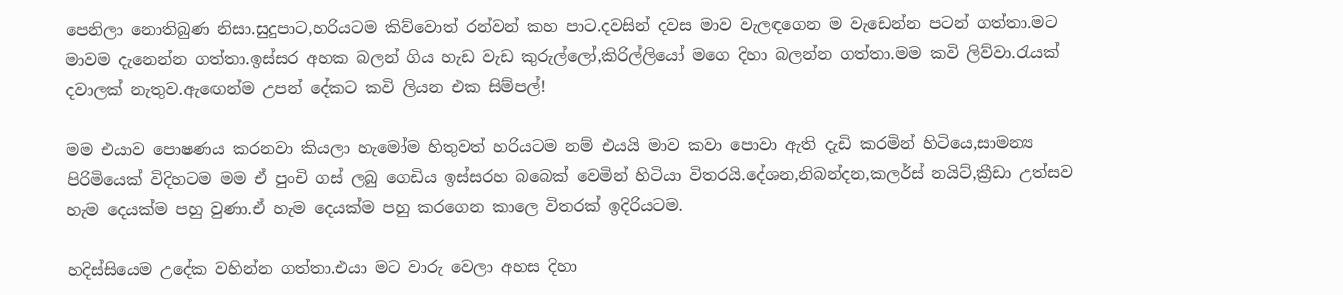පෙනිලා නොතිබුණ නිසා.සුදුපාට,හරියටම කිව්වොත් රන්වන් කහ පාට.දවසින් දවස මාව වැලඳගෙන ම වැඩෙන්න පටන් ගත්තා.මට මාවම දැනෙන්න ගත්තා.ඉස්සර අහක බලන් ගිය හැඩ වැඩ කුරුල්ලෝ,කිරිල්ලියෝ මගෙ දිහා බලන්න ගත්තා.මම කවි ලිව්වා.රැයක් දවාලක් නැතුව.ඇඟෙන්ම උපන් දේකට කවි ලියන එක සිම්පල්!

මම එයාව පොෂණය කරනවා කියලා හැමෝම හිතුවත් හරියටම නම් එයයි මාව කවා පොවා ඇති දැඩි කරමින් හිටියෙ,සාමන්‍ය පිරිමියෙක් විදිහටම මම ඒ පුංචි ගස් ලබු ගෙඩිය ඉස්සරහ බබෙක් වෙමින් හිටියා විතරයි.දේශන,නිබන්දන,කලර්ස් නයිට්,ක්‍රීඩා උත්සව හැම දෙයක්ම පහු වුණා.ඒ හැම දෙයක්ම පහු කරගෙන කාලෙ විතරක් ඉදිරියටම.

හදිස්සියෙම උදේක වහින්න ගත්තා.එයා මට වාරු වෙලා අහස දිහා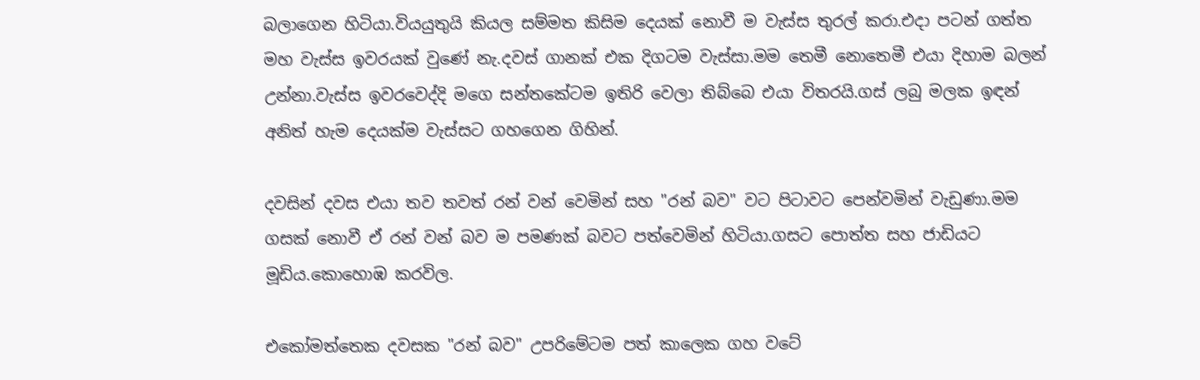බලාගෙන හිටියා.වියයුතුයි කියල සම්මත කිසිම දෙයක් නොවී ම වැස්ස තුරල් කරා.එදා පටන් ගත්ත මහ වැස්ස ඉවරයක් වුණේ නැ.දවස් ගානක් එක දිගටම වැස්සා.මම තෙමී නොතෙමී එයා දිහාම බලන් උන්නා.වැස්ස ඉවරවෙද්දි මගෙ සන්තකේටම ඉතිරි වෙලා තිබ්බෙ එයා විතරයි.ගස් ලබු මලක ඉඳන් අනිත් හැම දෙයක්ම වැස්සට ගහගෙන ගිහින්.

දවසින් දවස එයා තව තවත් රන් වන් වෙමින් සහ "රන් බව" වට පිටාවට පෙන්වමින් වැඩුණා.මම ගසක් නොවී ඒ රන් වන් බව ම පමණක් බවට පත්වෙමින් හිටියා.ගසට පොත්ත සහ ජාඩියට මූඩිය.කොහොඹ කරවිල.

එකෝමත්තෙක දවසක "රන් බව" උපරිමේටම පත් කාලෙක ගහ වටේ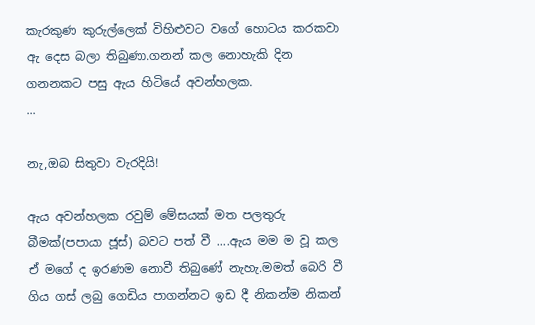කැරකුණ කුරුල්ලෙක් විහිළුවට වගේ හොටය කරකවා ඇ දෙස බලා තිබුණා.ගනන් කල නොහැකි දින ගනනකට පසු ඇය හිටියේ අවන්හලක.
...

නැ,ඔබ සිතුවා වැරදියි!

ඇය අවන්හලක රවුම් මේසයක් මත පලතුරු බීමක්(පපායා ජූස්) බවට පත් වී ....ඇය මම ම වූ කල ඒ මගේ ද ඉරණම නොවී තිබුණේ නැහැ.මමත් බෙරි වී ගිය ගස් ලබු ගෙඩිය පාගන්නට ඉඩ දී නිකන්ම නිකන්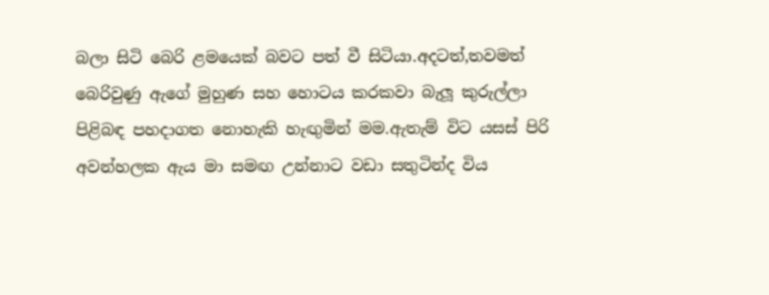බලා සිටි බෙරි ළමයෙක් බවට පත් වී සිටියා.අදටත්,තවමත් බෙරිවුණු ඇගේ මුහුණ සහ හොටය කරකවා බැලූ කුරුල්ලා පිළිබඳ පහදාගත නොහැකි හැඟුමින් මම.ඇතැම් විට යසස් පිරි අවන්හලක ඇය මා සමඟ උන්නාට වඩා සතුටින්ද විය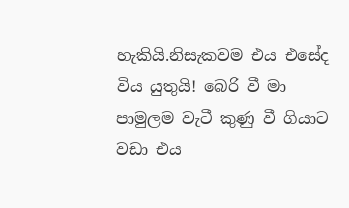හැකියි.නිසැකවම එය එසේද විය යුතුයි! බෙරි වී මා පාමුලම වැටී කුණු වී ගියාට වඩා එය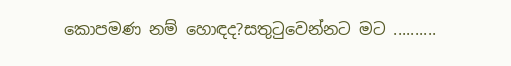කොපමණ නම් හොඳද?සතුටුවෙන්නට මට ..........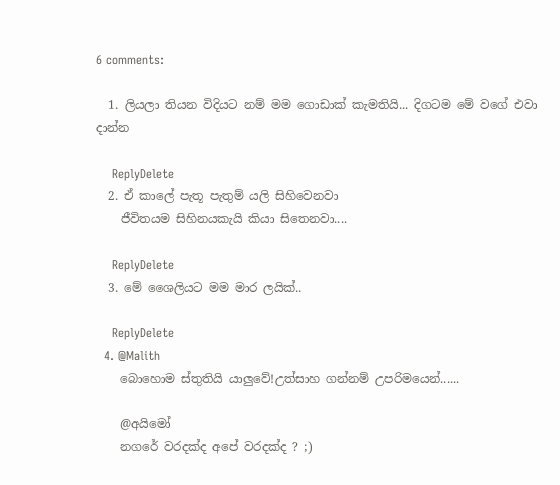6 comments:

  1. ලියලා තියන විදියට නම් මම ගොඩාක් කැමතියි... දිගටම මේ වගේ එවා දාන්න

    ReplyDelete
  2. ඒ කාලේ පැතූ පැතුම් යලි සිහිවෙනවා
    ජීවිතයම සිහිනයකැයි කියා සිතෙනවා....

    ReplyDelete
  3. මේ ශෛලියට මම මාර ලයික්..

    ReplyDelete
  4. @Malith
    බොහොම ස්තුතියි යාලුවේ!උත්සාහ ගන්නම් උපරිමයෙන්......

    @අයිමෝ
    නගරේ වරදක්ද අපේ වරදක්ද ? ;)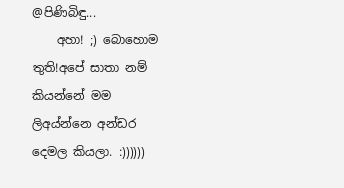@පිණිබිඳු...
    අහා! ;) බොහොම තුති!අපේ සාතා නම් කියන්නේ මම ලිඅය්න්නෙ අන්ඩර දෙමල කියලා. :))))))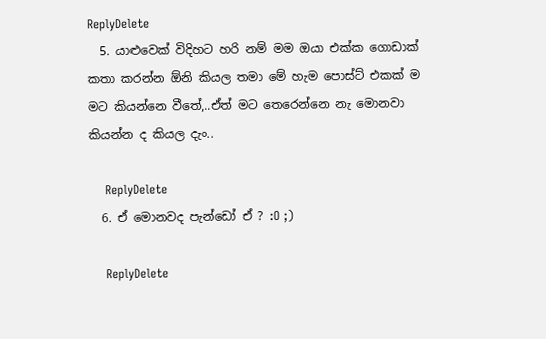ReplyDelete
  5. යාළුවෙක් විදිහට හරි නම් මම ඔයා එක්ක ගොඩාක් කතා කරන්න ඕනි කියල තමා මේ හැම පොස්ට් එකක් ම මට කියන්නෙ වීතේ,..ඒත් මට තෙරෙන්නෙ නැ මොනවා කියන්න ද කියල දැං..

    ReplyDelete
  6. ඒ මොනවද පැන්ඩෝ ඒ ? :O ;)

    ReplyDelete